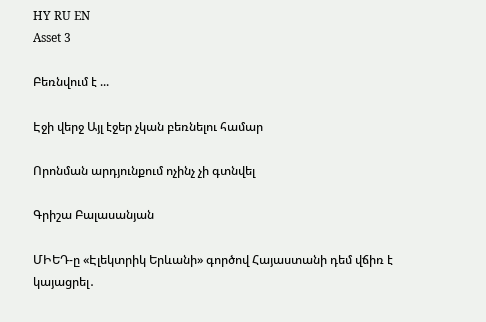HY RU EN
Asset 3

Բեռնվում է ...

Էջի վերջ Այլ էջեր չկան բեռնելու համար

Որոնման արդյունքում ոչինչ չի գտնվել

Գրիշա Բալասանյան

ՄԻԵԴ-ը «Էլեկտրիկ Երևանի» գործով Հայաստանի դեմ վճիռ է կայացրել․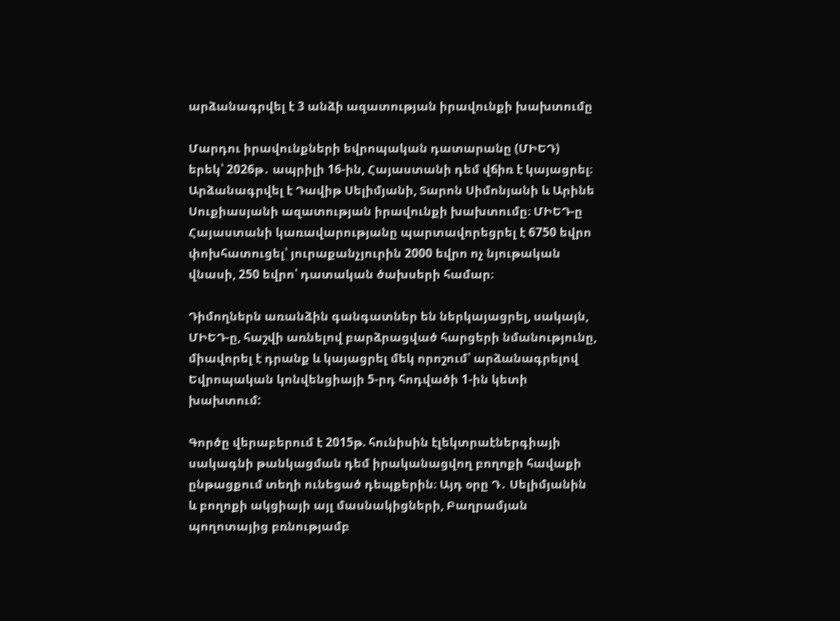արձանագրվել է 3 անձի ազատության իրավունքի խախտումը

Մարդու իրավունքների եվրոպական դատարանը (ՄԻԵԴ) երեկ՝ 2026թ․ ապրիլի 16-ին, Հայաստանի դեմ վճիռ է կայացրել։ Արձանագրվել է Դավիթ Սելիմյանի, Տարոն Սիմոնյանի և Արինե Սուքիասյանի ազատության իրավունքի խախտումը։ ՄԻԵԴ-ը Հայաստանի կառավարությանը պարտավորեցրել է 6750 եվրո փոխհատուցել՝ յուրաքանչյուրին 2000 եվրո ոչ նյութական վնասի, 250 եվրո՝ դատական ծախսերի համար։

Դիմողներն առանձին գանգատներ են ներկայացրել, սակայն, ՄԻԵԴ-ը, հաշվի առնելով բարձրացված հարցերի նմանությունը, միավորել է դրանք և կայացրել մեկ որոշում՝ արձանագրելով Եվրոպական կոնվենցիայի 5-րդ հոդվածի 1-ին կետի խախտում:

Գործը վերաբերում է 2015թ. հունիսին էլեկտրաէներգիայի սակագնի թանկացման դեմ իրականացվող բողոքի հավաքի ընթացքում տեղի ունեցած դեպքերին։ Այդ օրը Դ․ Սելիմյանին և բողոքի ակցիայի այլ մասնակիցների, Բաղրամյան պողոտայից բռնությամբ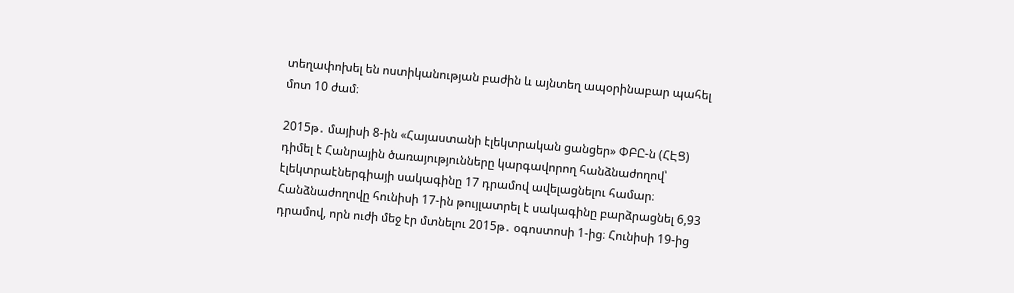տեղափոխել են ոստիկանության բաժին և այնտեղ ապօրինաբար պահել մոտ 10 ժամ։

2015թ․ մայիսի 8-ին «Հայաստանի էլեկտրական ցանցեր» ՓԲԸ-ն (ՀԷՑ) դիմել է Հանրային ծառայությունները կարգավորող հանձնաժողով՝ էլեկտրաէներգիայի սակագինը 17 դրամով ավելացնելու համար։ Հանձնաժողովը հունիսի 17-ին թույլատրել է սակագինը բարձրացնել 6,93 դրամով, որն ուժի մեջ էր մտնելու 2015թ․ օգոստոսի 1-ից։ Հունիսի 19-ից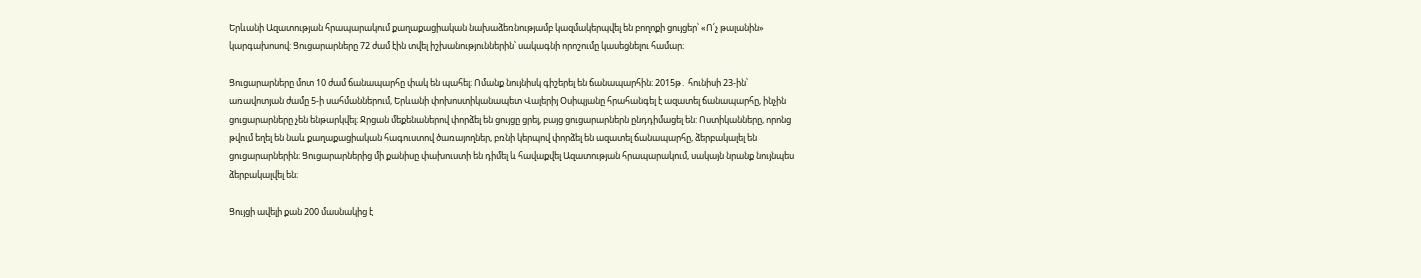Երևանի Ազատության հրապարակում քաղաքացիական նախաձեռնությամբ կազմակերպվել են բողոքի ցույցեր՝ «Ո՛չ թալանին» կարգախոսով: Ցուցարարները 72 ժամ էին տվել իշխանություններին՝ սակագնի որոշումը կասեցնելու համար։

Ցուցարարները մոտ 10 ժամ ճանապարհը փակ են պահել։ Ոմանք նույնիսկ գիշերել են ճանապարհին։ 2015թ․ հունիսի 23-ին՝ առավոտյան ժամը 5-ի սահմաններում, Երևանի փոխոստիկանապետ Վալերիյ Օսիպյանը հրահանգել է ազատել ճանապարհը, ինչին ցուցարարները չեն ենթարկվել։ Ջրցան մեքենաներով փորձել են ցույցը ցրել, բայց ցուցարարներն ընդդիմացել են: Ոստիկանները, որոնց թվում եղել են նաև քաղաքացիական հագուստով ծառայողներ, բռնի կերպով փորձել են ազատել ճանապարհը, ձերբակալել են ցուցարարներին։ Ցուցարարներից մի քանիսը փախուստի են դիմել և հավաքվել Ազատության հրապարակում, սակայն նրանք նույնպես ձերբակալվել են։

Ցույցի ավելի քան 200 մասնակից է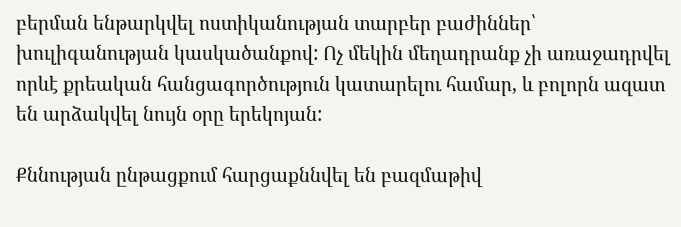բերման ենթարկվել ոստիկանության տարբեր բաժիններ՝ խուլիգանության կասկածանքով: Ոչ մեկին մեղադրանք չի առաջադրվել որևէ քրեական հանցագործություն կատարելու համար, և բոլորն ազատ են արձակվել նույն օրը երեկոյան:

Քննության ընթացքում հարցաքննվել են բազմաթիվ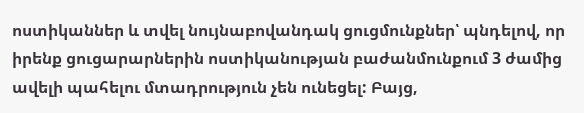ոստիկաններ և տվել նույնաբովանդակ ցուցմունքներ՝ պնդելով, որ իրենք ցուցարարներին ոստիկանության բաժանմունքում 3 ժամից ավելի պահելու մտադրություն չեն ունեցել: Բայց,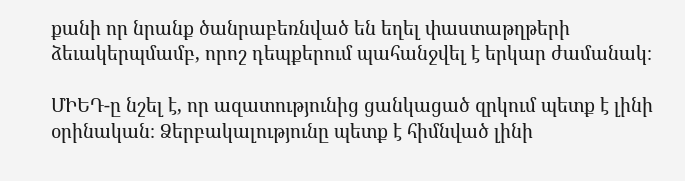քանի որ նրանք ծանրաբեռնված են եղել փաստաթղթերի ձեւակերպմամբ, որոշ դեպքերում պահանջվել է երկար ժամանակ։

ՄԻԵԴ-ը նշել է, որ ազատությունից ցանկացած զրկում պետք է լինի օրինական։ Ձերբակալությունը պետք է հիմնված լինի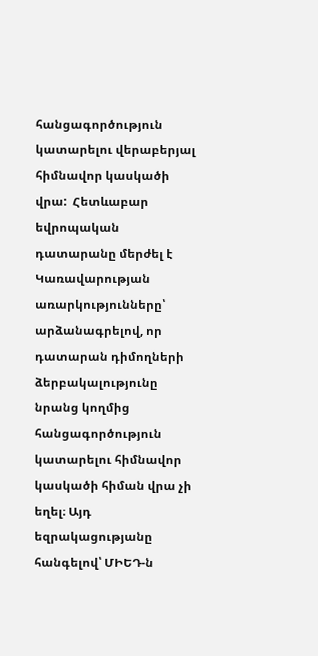հանցագործություն կատարելու վերաբերյալ հիմնավոր կասկածի վրա:  Հետևաբար եվրոպական դատարանը մերժել է Կառավարության առարկությունները՝ արձանագրելով, որ դատարան դիմողների ձերբակալությունը նրանց կողմից հանցագործություն կատարելու հիմնավոր կասկածի հիման վրա չի եղել։ Այդ եզրակացությանը հանգելով՝ ՄԻԵԴ-ն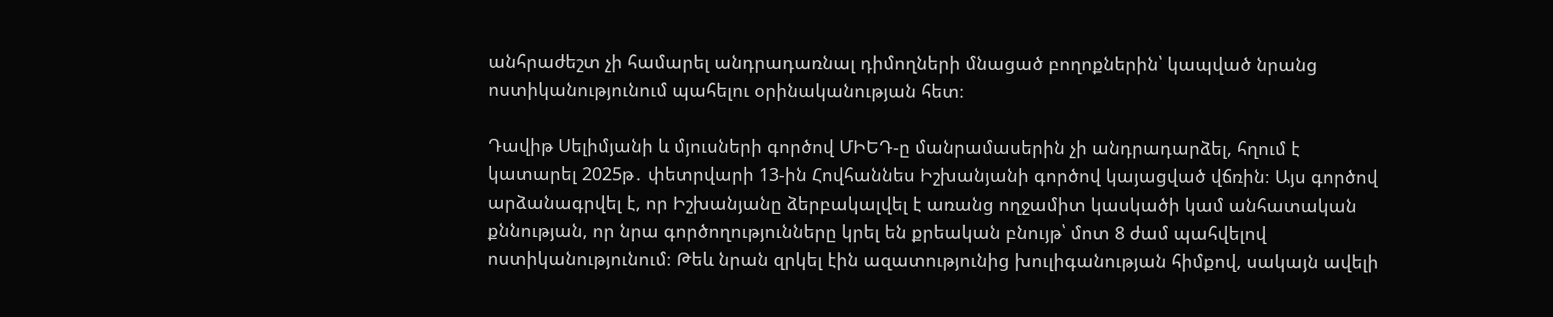անհրաժեշտ չի համարել անդրադառնալ դիմողների մնացած բողոքներին՝ կապված նրանց ոստիկանությունում պահելու օրինականության հետ։

Դավիթ Սելիմյանի և մյուսների գործով ՄԻԵԴ-ը մանրամասերին չի անդրադարձել, հղում է կատարել 2025թ․ փետրվարի 13-ին Հովհաննես Իշխանյանի գործով կայացված վճռին։ Այս գործով արձանագրվել է, որ Իշխանյանը ձերբակալվել է առանց ողջամիտ կասկածի կամ անհատական քննության, որ նրա գործողությունները կրել են քրեական բնույթ՝ մոտ 8 ժամ պահվելով ոստիկանությունում։ Թեև նրան զրկել էին ազատությունից խուլիգանության հիմքով, սակայն ավելի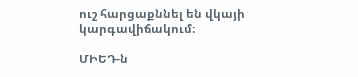ուշ հարցաքննել են վկայի կարգավիճակում։

ՄԻԵԴ-ն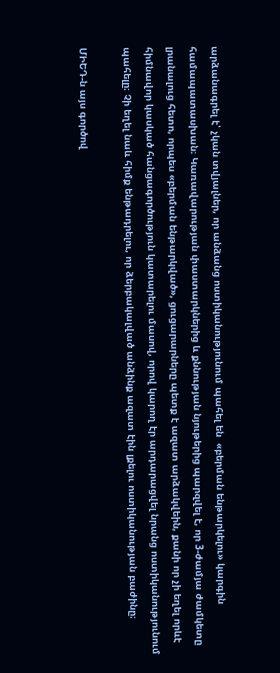արձանագրել է՝ չկան տվյալներ, որ անձանց ոստիկանությունում պահել են  «բերման ենթարկելու» կարգին համապատասխան։ Կառավարության փաստարկներից և քննության նյութերից պարզվել է, որ 3-ժամյա ժամկետը լրանալուց հետո, որպես «բերման ենթարկված», ցուցարարները պետք է ազատ արձակվեին, քանի որ չի եղել որևէ հիմնավոր կասկած հանցագործություն կատարելու մասով, որով կարող էր արդարացվել նրանց ոստիկանությունում պահելը։ Չի եղել նաև հիմք ենթադրելու, որ ձերբակալված անձինք ազատ էին լքելու ոստիկանության բաժինը։

ՄԻԵԴ-ն այս գործով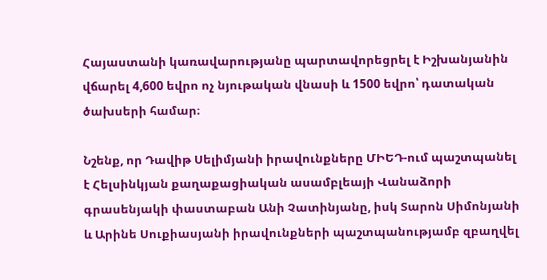Հայաստանի կառավարությանը պարտավորեցրել է Իշխանյանին վճարել 4,600 եվրո ոչ նյութական վնասի և 1500 եվրո՝ դատական ծախսերի համար։

Նշենք, որ Դավիթ Սելիմյանի իրավունքները ՄԻԵԴ-ում պաշտպանել է Հելսինկյան քաղաքացիական ասամբլեայի Վանաձորի գրասենյակի փաստաբան Անի Չատինյանը, իսկ Տարոն Սիմոնյանի և Արինե Սուքիասյանի իրավունքների պաշտպանությամբ զբաղվել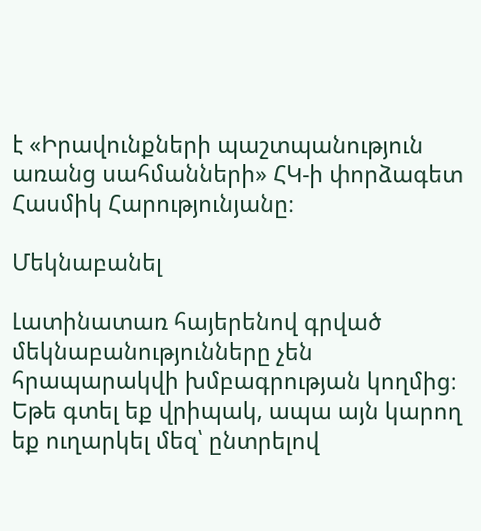է «Իրավունքների պաշտպանություն առանց սահմանների» ՀԿ-ի փորձագետ Հասմիկ Հարությունյանը։

Մեկնաբանել

Լատինատառ հայերենով գրված մեկնաբանությունները չեն հրապարակվի խմբագրության կողմից։
Եթե գտել եք վրիպակ, ապա այն կարող եք ուղարկել մեզ՝ ընտրելով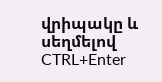վրիպակը և սեղմելով CTRL+Enter